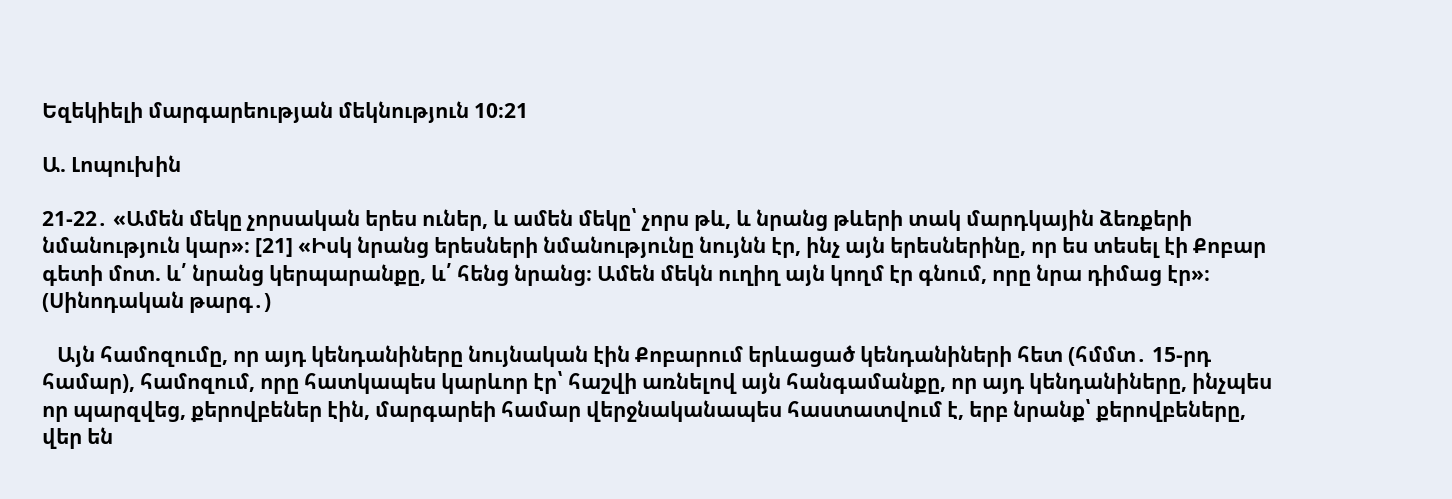Եզեկիելի մարգարեության մեկնություն 10։21

Ա. Լոպուխին

21-22․ «Ամեն մեկը չորսական երես ուներ, և ամեն մեկը՝ չորս թև, և նրանց թևերի տակ մարդկային ձեռքերի նմանություն կար»։ [21] «Իսկ նրանց երեսների նմանությունը նույնն էր, ինչ այն երեսներինը, որ ես տեսել էի Քոբար գետի մոտ. և՛ նրանց կերպարանքը, և՛ հենց նրանց։ Ամեն մեկն ուղիղ այն կողմ էր գնում, որը նրա դիմաց էր»։ (Սինոդական թարգ․)

   Այն համոզումը, որ այդ կենդանիները նույնական էին Քոբարում երևացած կենդանիների հետ (հմմտ․ 15-րդ համար), համոզում, որը հատկապես կարևոր էր՝ հաշվի առնելով այն հանգամանքը, որ այդ կենդանիները, ինչպես որ պարզվեց, քերովբեներ էին, մարգարեի համար վերջնականապես հաստատվում է, երբ նրանք՝ քերովբեները, վեր են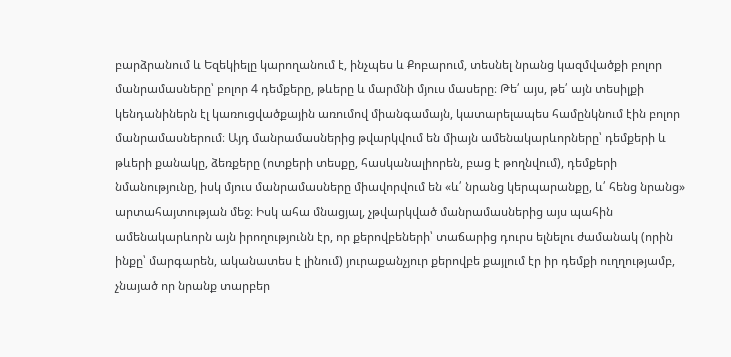բարձրանում և Եզեկիելը կարողանում է, ինչպես և Քոբարում, տեսնել նրանց կազմվածքի բոլոր մանրամասները՝ բոլոր 4 դեմքերը, թևերը և մարմնի մյուս մասերը։ Թե՛ այս, թե՛ այն տեսիլքի կենդանիներն էլ կառուցվածքային առումով միանգամայն, կատարելապես համընկնում էին բոլոր մանրամասներում։ Այդ մանրամասներից թվարկվում են միայն ամենակարևորները՝ դեմքերի և թևերի քանակը, ձեռքերը (ոտքերի տեսքը, հասկանալիորեն, բաց է թողնվում), դեմքերի նմանությունը, իսկ մյուս մանրամասները միավորվում են «և՛ նրանց կերպարանքը, և՛ հենց նրանց» արտահայտության մեջ։ Իսկ ահա մնացյալ, չթվարկված մանրամասներից այս պահին ամենակարևորն այն իրողությունն էր, որ քերովբեների՝ տաճարից դուրս ելնելու ժամանակ (որին ինքը՝ մարգարեն, ականատես է լինում) յուրաքանչյուր քերովբե քայլում էր իր դեմքի ուղղությամբ, չնայած որ նրանք տարբեր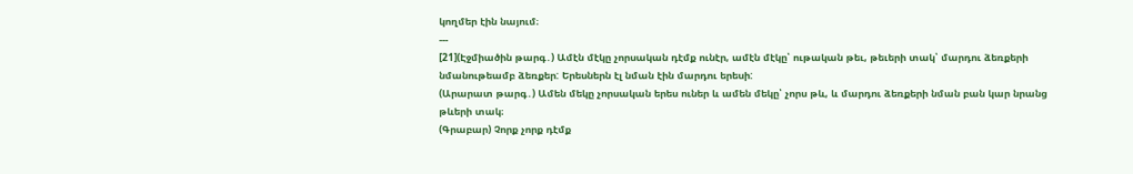կողմեր էին նայում։
---
[21](Էջմիածին թարգ․) Ամէն մէկը չորսական դէմք ունէր, ամէն մէկը՝ ութական թեւ, թեւերի տակ՝ մարդու ձեռքերի նմանութեամբ ձեռքեր: Երեսներն էլ նման էին մարդու երեսի:
(Արարատ թարգ․) Ամեն մեկը չորսական երես ուներ և ամեն մեկը՝ չորս թև, և մարդու ձեռքերի նման բան կար նրանց թևերի տակ։
(Գրաբար) Չորք չորք դէմք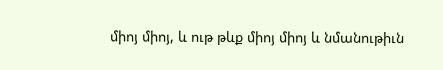միոյ միոյ, և ութ թևք միոյ միոյ և նմանութիւն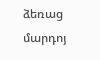ձեռաց մարդոյ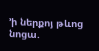՚ի ներքոյ թևոց նոցա.